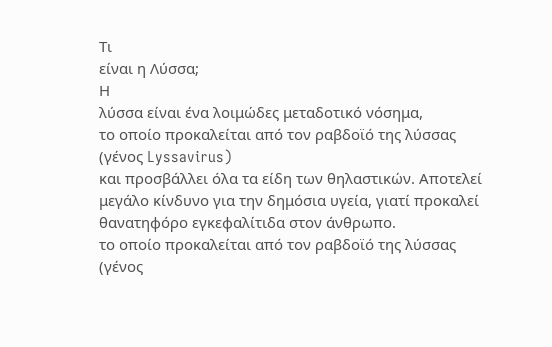Τι
είναι η Λύσσα;
Η
λύσσα είναι ένα λοιμώδες μεταδοτικό νόσημα,
το οποίο προκαλείται από τον ραβδοϊό της λύσσας (γένος Lyssavirus)
και προσβάλλει όλα τα είδη των θηλαστικών. Αποτελεί μεγάλο κίνδυνο για την δημόσια υγεία, γιατί προκαλεί θανατηφόρο εγκεφαλίτιδα στον άνθρωπο.
το οποίο προκαλείται από τον ραβδοϊό της λύσσας (γένος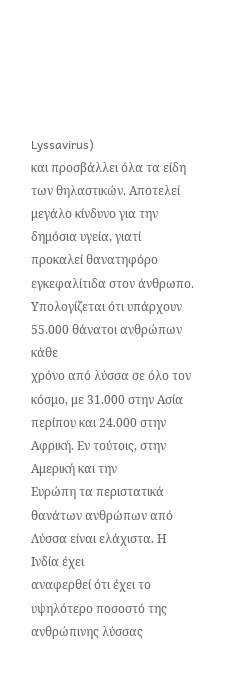Lyssavirus)
και προσβάλλει όλα τα είδη των θηλαστικών. Αποτελεί μεγάλο κίνδυνο για την δημόσια υγεία, γιατί προκαλεί θανατηφόρο εγκεφαλίτιδα στον άνθρωπο.
Υπολογίζεται ότι υπάρχουν 55.000 θάνατοι ανθρώπων κάθε
χρόνο από λύσσα σε όλο τον κόσμο, με 31.000 στην Ασία περίπου και 24.000 στην
Αφρική. Εν τούτοις, στην Αμερική και την
Ευρώπη τα περιστατικά θανάτων ανθρώπων από Λύσσα είναι ελάχιστα. Η Ινδία έχει
αναφερθεί ότι έχει το υψηλότερο ποσοστό της ανθρώπινης λύσσας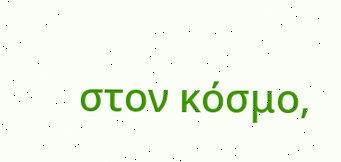στον κόσμο,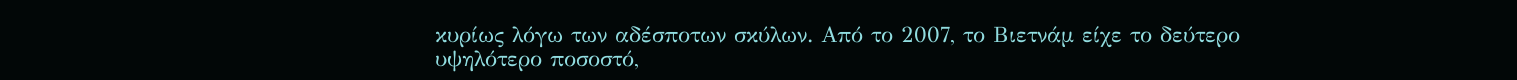κυρίως λόγω των αδέσποτων σκύλων. Από το 2007, το Βιετνάμ είχε το δεύτερο
υψηλότερο ποσοστό,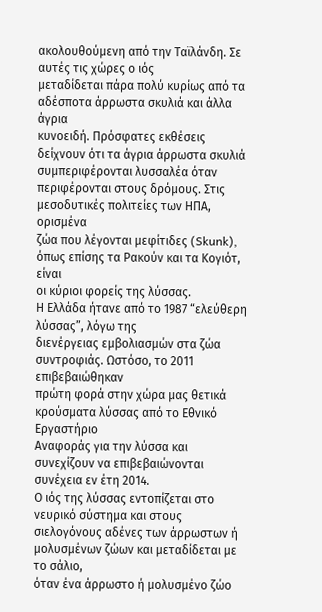ακολουθούμενη από την Ταϊλάνδη. Σε αυτές τις χώρες ο ιός
μεταδίδεται πάρα πολύ κυρίως από τα αδέσποτα άρρωστα σκυλιά και άλλα άγρια
κυνοειδή. Πρόσφατες εκθέσεις δείχνουν ότι τα άγρια άρρωστα σκυλιά
συμπεριφέρονται λυσσαλέα όταν περιφέρονται στους δρόμους. Στις μεσοδυτικές πολιτείες των ΗΠΑ, ορισμένα
ζώα που λέγονται μεφίτιδες (Skunk), όπως επίσης τα Ρακούν και τα Κογιότ, είναι
οι κύριοι φορείς της λύσσας.
Η Ελλάδα ήτανε από το 1987 “ελεύθερη λύσσας”, λόγω της
διενέργειας εμβολιασμών στα ζώα συντροφιάς. Ωστόσο, το 2011 επιβεβαιώθηκαν
πρώτη φορά στην χώρα μας θετικά κρούσματα λύσσας από το Εθνικό Εργαστήριο
Αναφοράς για την λύσσα και συνεχίζουν να επιβεβαιώνονται συνέχεια εν έτη 2014.
Ο ιός της λύσσας εντοπίζεται στο νευρικό σύστημα και στους
σιελογόνους αδένες των άρρωστων ή μολυσμένων ζώων και μεταδίδεται με το σάλιο,
όταν ένα άρρωστο ή μολυσμένο ζώο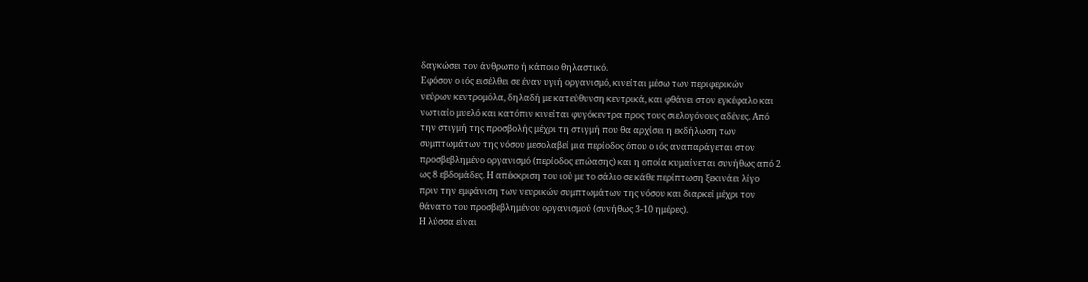δαγκώσει τον άνθρωπο ή κάποιο θηλαστικό.
Εφόσον ο ιός εισέλθει σε έναν υγιή οργανισμό, κινείται μέσω των περιφερικών
νεύρων κεντρομόλα, δηλαδή με κατεύθυνση κεντρικά, και φθάνει στον εγκέφαλο και
νωτιαίο μυελό και κατόπιν κινείται φυγόκεντρα προς τους σιελογόνους αδένες. Από
την στιγμή της προσβολής μέχρι τη στιγμή που θα αρχίσει η εκδήλωση των
συμπτωμάτων της νόσου μεσολαβεί μια περίοδος όπου ο ιός αναπαράγεται στον
προσβεβλημένο οργανισμό (περίοδος επώασης) και η οποία κυμαίνεται συνήθως από 2
ως 8 εβδομάδες. Η απέκκριση του ιού με το σάλιο σε κάθε περίπτωση ξεκινάει λίγο
πριν την εμφάνιση των νευρικών συμπτωμάτων της νόσου και διαρκεί μέχρι τον
θάνατο του προσβεβλημένου οργανισμού (συνήθως 3-10 ημέρες).
Η λύσσα είναι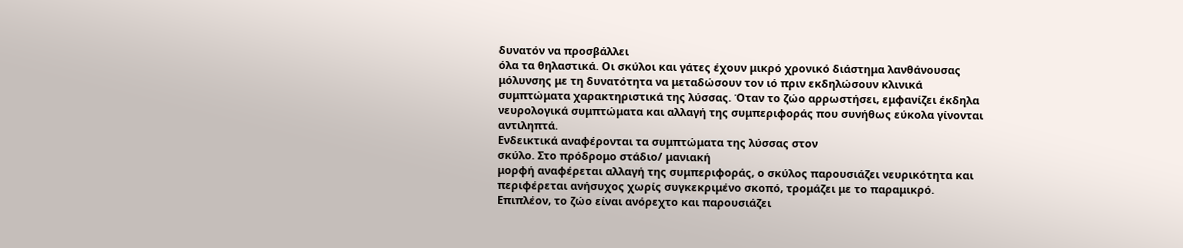δυνατόν να προσβάλλει
όλα τα θηλαστικά. Οι σκύλοι και γάτες έχουν μικρό χρονικό διάστημα λανθάνουσας
μόλυνσης με τη δυνατότητα να μεταδώσουν τον ιό πριν εκδηλώσουν κλινικά
συμπτώματα χαρακτηριστικά της λύσσας. Όταν το ζώο αρρωστήσει, εμφανίζει έκδηλα
νευρολογικά συμπτώματα και αλλαγή της συμπεριφοράς που συνήθως εύκολα γίνονται
αντιληπτά.
Ενδεικτικά αναφέρονται τα συμπτώματα της λύσσας στον
σκύλο. Στο πρόδρομο στάδιο/ μανιακή
μορφή αναφέρεται αλλαγή της συμπεριφοράς, ο σκύλος παρουσιάζει νευρικότητα και
περιφέρεται ανήσυχος χωρίς συγκεκριμένο σκοπό, τρομάζει με το παραμικρό.
Επιπλέον, το ζώο είναι ανόρεχτο και παρουσιάζει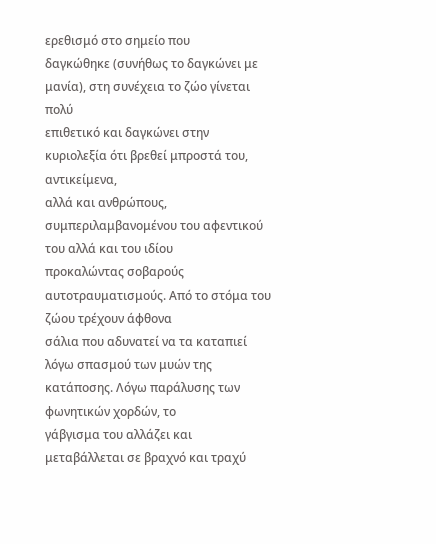ερεθισμό στο σημείο που
δαγκώθηκε (συνήθως το δαγκώνει με μανία), στη συνέχεια το ζώο γίνεται πολύ
επιθετικό και δαγκώνει στην κυριολεξία ότι βρεθεί μπροστά του, αντικείμενα,
αλλά και ανθρώπους, συμπεριλαμβανομένου του αφεντικού του αλλά και του ιδίου
προκαλώντας σοβαρούς αυτοτραυματισμούς. Από το στόμα του ζώου τρέχουν άφθονα
σάλια που αδυνατεί να τα καταπιεί λόγω σπασμού των μυών της κατάποσης. Λόγω παράλυσης των φωνητικών χορδών, το
γάβγισμα του αλλάζει και μεταβάλλεται σε βραχνό και τραχύ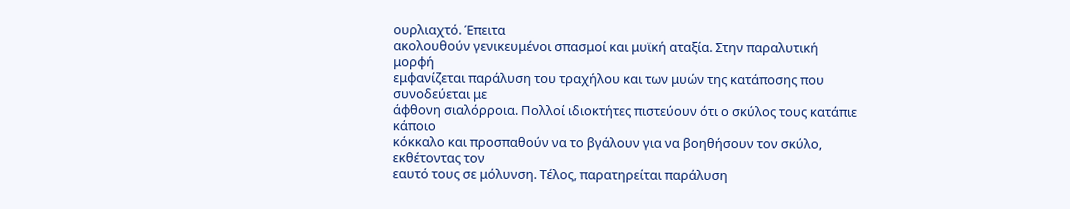ουρλιαχτό. Έπειτα
ακολουθούν γενικευμένοι σπασμοί και μυϊκή αταξία. Στην παραλυτική μορφή
εμφανίζεται παράλυση του τραχήλου και των μυών της κατάποσης που συνοδεύεται με
άφθονη σιαλόρροια. Πολλοί ιδιοκτήτες πιστεύουν ότι ο σκύλος τους κατάπιε κάποιο
κόκκαλο και προσπαθούν να το βγάλουν για να βοηθήσουν τον σκύλο, εκθέτοντας τον
εαυτό τους σε μόλυνση. Τέλος, παρατηρείται παράλυση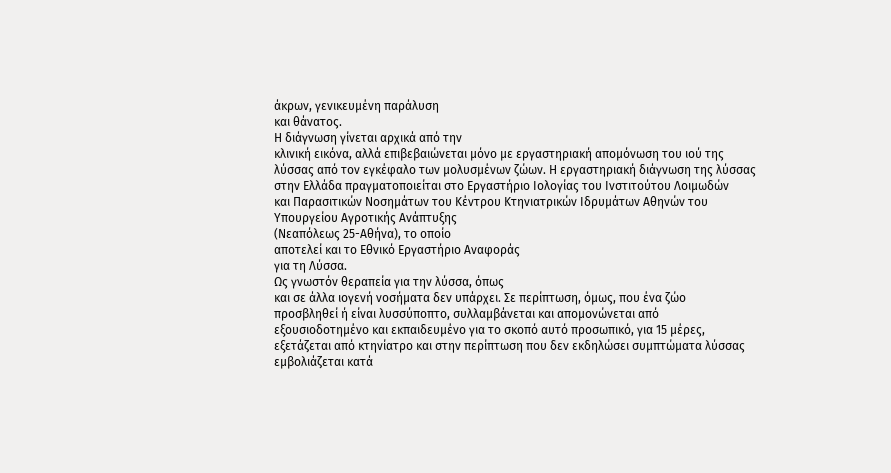άκρων, γενικευμένη παράλυση
και θάνατος.
Η διάγνωση γίνεται αρχικά από την
κλινική εικόνα, αλλά επιβεβαιώνεται μόνο με εργαστηριακή απομόνωση του ιού της
λύσσας από τον εγκέφαλο των μολυσμένων ζώων. Η εργαστηριακή διάγνωση της λύσσας
στην Ελλάδα πραγματοποιείται στο Εργαστήριο Ιολογίας του Ινστιτούτου Λοιμωδών
και Παρασιτικών Νοσημάτων του Κέντρου Κτηνιατρικών Ιδρυμάτων Αθηνών του
Υπουργείου Αγροτικής Ανάπτυξης
(Νεαπόλεως 25-Αθήνα), το οποίο
αποτελεί και το Εθνικό Εργαστήριο Αναφοράς
για τη Λύσσα.
Ως γνωστόν θεραπεία για την λύσσα, όπως
και σε άλλα ιογενή νοσήματα δεν υπάρχει. Σε περίπτωση, όμως, που ένα ζώο
προσβληθεί ή είναι λυσσύποπτο, συλλαμβάνεται και απομονώνεται από
εξουσιοδοτημένο και εκπαιδευμένο για το σκοπό αυτό προσωπικό, για 15 μέρες,
εξετάζεται από κτηνίατρο και στην περίπτωση που δεν εκδηλώσει συμπτώματα λύσσας
εμβολιάζεται κατά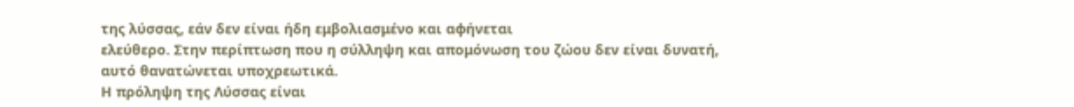της λύσσας, εάν δεν είναι ήδη εμβολιασμένο και αφήνεται
ελεύθερο. Στην περίπτωση που η σύλληψη και απομόνωση του ζώου δεν είναι δυνατή,
αυτό θανατώνεται υποχρεωτικά.
Η πρόληψη της Λύσσας είναι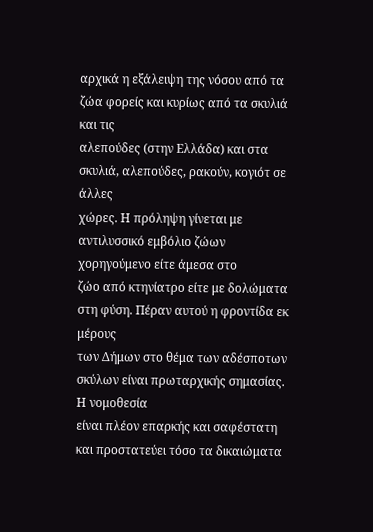αρχικά η εξάλειψη της νόσου από τα ζώα φορείς και κυρίως από τα σκυλιά και τις
αλεπούδες (στην Ελλάδα) και στα σκυλιά, αλεπούδες, ρακούν, κογιότ σε άλλες
χώρες. Η πρόληψη γίνεται με αντιλυσσικό εμβόλιο ζώων χορηγούμενο είτε άμεσα στο
ζώο από κτηνίατρο είτε με δολώματα στη φύση. Πέραν αυτού η φροντίδα εκ μέρους
των Δήμων στο θέμα των αδέσποτων σκύλων είναι πρωταρχικής σημασίας. Η νομοθεσία
είναι πλέον επαρκής και σαφέστατη και προστατεύει τόσο τα δικαιώματα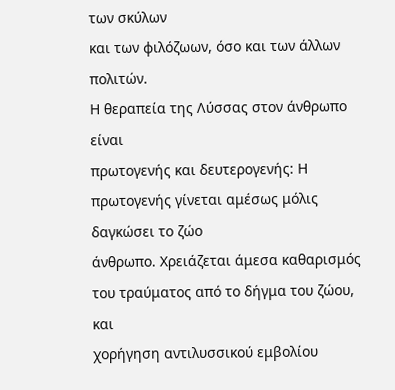των σκύλων
και των φιλόζωων, όσο και των άλλων πολιτών.
Η θεραπεία της Λύσσας στον άνθρωπο είναι
πρωτογενής και δευτερογενής: Η πρωτογενής γίνεται αμέσως μόλις δαγκώσει το ζώο
άνθρωπο. Χρειάζεται άμεσα καθαρισμός του τραύματος από το δήγμα του ζώου, και
χορήγηση αντιλυσσικού εμβολίου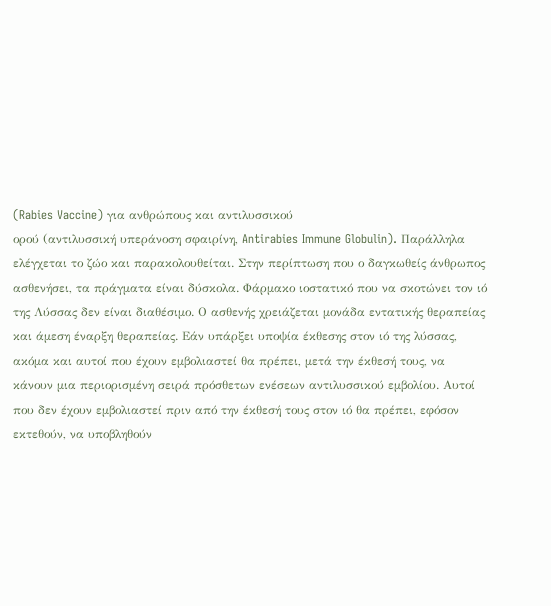(Rabies Vaccine) για ανθρώπους και αντιλυσσικού
ορού (αντιλυσσική υπεράνοση σφαιρίνη, Antirabies Immune Globulin). Παράλληλα
ελέγχεται το ζώο και παρακολουθείται. Στην περίπτωση που ο δαγκωθείς άνθρωπος
ασθενήσει, τα πράγματα είναι δύσκολα. Φάρμακο ιοστατικό που να σκοτώνει τον ιό
της Λύσσας δεν είναι διαθέσιμο. Ο ασθενής χρειάζεται μονάδα εντατικής θεραπείας
και άμεση έναρξη θεραπείας. Εάν υπάρξει υποψία έκθεσης στον ιό της λύσσας,
ακόμα και αυτοί που έχουν εμβολιαστεί θα πρέπει, μετά την έκθεσή τους, να
κάνουν μια περιορισμένη σειρά πρόσθετων ενέσεων αντιλυσσικού εμβολίου. Αυτοί
που δεν έχουν εμβολιαστεί πριν από την έκθεσή τους στον ιό θα πρέπει, εφόσον
εκτεθούν, να υποβληθούν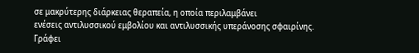σε μακρύτερης διάρκειας θεραπεία, η οποία περιλαμβάνει
ενέσεις αντιλυσσικού εμβολίου και αντιλυσσικής υπεράνοσης σφαιρίνης.
Γράφει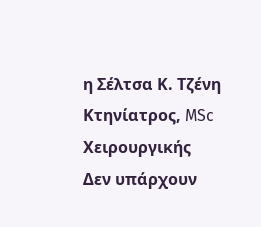η Σέλτσα Κ. Τζένη
Κτηνίατρος, MSc Χειρουργικής
Δεν υπάρχουν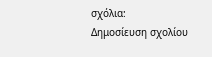σχόλια:
Δημοσίευση σχολίου